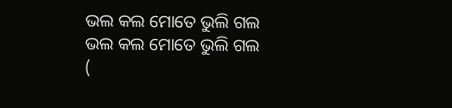ଭଲ କଲ ମୋତେ ଭୁଲି ଗଲ
ଭଲ କଲ ମୋତେ ଭୁଲି ଗଲ
(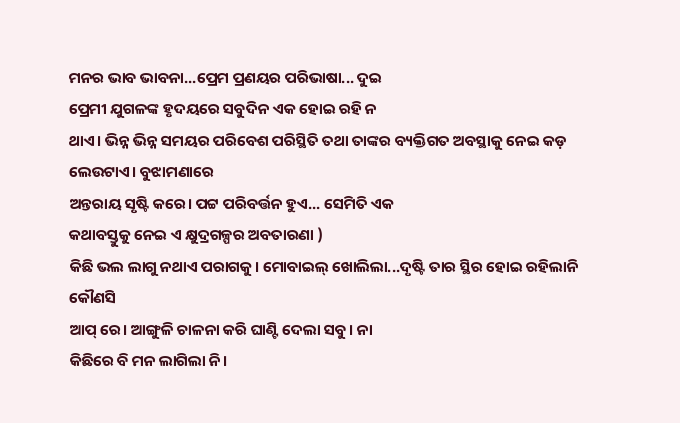ମନର ଭାବ ଭାବନା...ପ୍ରେମ ପ୍ରଣୟର ପରିଭାଷା... ଦୁଇ
ପ୍ରେମୀ ଯୁଗଳଙ୍କ ହୃଦୟରେ ସବୁଦିନ ଏକ ହୋଇ ରହି ନ
ଥାଏ। ଭିନ୍ନ ଭିନ୍ନ ସମୟର ପରିବେଶ ପରିସ୍ଥିତି ତଥା ତାଙ୍କର ବ୍ୟକ୍ତିଗତ ଅବସ୍ଥାକୁ ନେଇ କଡ଼ ଲେଉଟାଏ। ବୁଝାମଣାରେ
ଅନ୍ତରାୟ ସୃଷ୍ଟି କରେ। ପଟ୍ଟ ପରିବର୍ତ୍ତନ ହୁଏ... ସେମିତି ଏକ
କଥାବସ୍ତୁକୁ ନେଇ ଏ କ୍ଷୁଦ୍ରଗଳ୍ପର ଅବତାରଣା )
କିଛି ଭଲ ଲାଗୁ ନଥାଏ ପରାଗକୁ। ମୋବାଇଲ୍ ଖୋଲିଲା...ଦୃଷ୍ଟି ତାର ସ୍ଥିର ହୋଇ ରହିଲାନି କୌଣସି
ଆପ୍ ରେ। ଆଙ୍ଗୁଳି ଚାଳନା କରି ଘାଣ୍ଟି ଦେଲା ସବୁ। ନା
କିଛିରେ ବି ମନ ଲାଗିଲା ନି।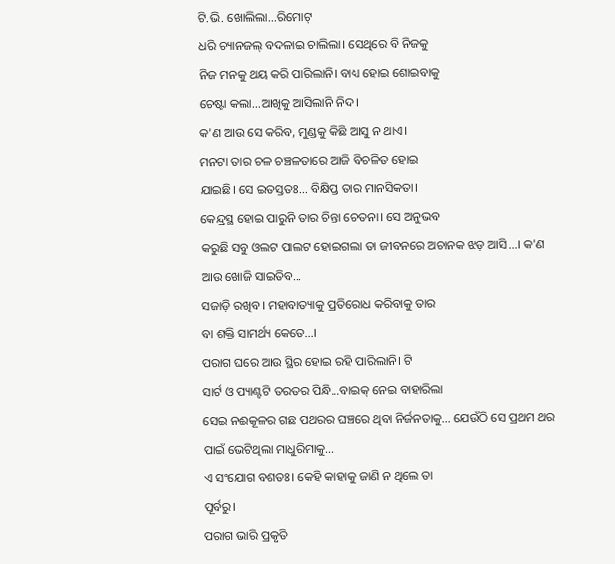ଟି.ଭି. ଖୋଲିଲା...ରିମୋଟ୍
ଧରି ଚ୍ୟାନଜଲ୍ ବଦଳାଇ ଚାଲିଲା। ସେଥିରେ ବି ନିଜକୁ
ନିଜ ମନକୁ ଥୟ କରି ପାରିଲାନି। ବାଧ୍ୟ ହୋଇ ଶୋଇବାକୁ
ଚେଷ୍ଟା କଲା...ଆଖିକୁ ଆସିଲାନି ନିଦ।
କ'ଣ ଆଉ ସେ କରିବ, ମୁଣ୍ଡକୁ କିଛି ଆସୁ ନ ଥାଏ।
ମନଟା ତାର ଚଳ ଚଞ୍ଚଳତାରେ ଆଜି ବିଚଳିତ ହୋଇ
ଯାଇଛି। ସେ ଇତସ୍ତତଃ... ବିକ୍ଷିପ୍ତ ତାର ମାନସିକତା।
କେନ୍ଦ୍ରସ୍ଥ ହୋଇ ପାରୁନି ତାର ଚିନ୍ତା ଚେତନା। ସେ ଅନୁଭବ
କରୁଛି ସବୁ ଓଲଟ ପାଲଟ ହୋଇଗଲା ତା ଜୀବନରେ ଅଚାନକ ଝଡ଼ ଆସି...। କ'ଣ ଆଉ ଖୋଜି ସାଇତିବ...
ସଜାଡ଼ି ରଖିବ। ମହାବାତ୍ୟାକୁ ପ୍ରତିରୋଧ କରିବାକୁ ତାର
ବା ଶକ୍ତି ସାମର୍ଥ୍ୟ କେତେ...।
ପରାଗ ଘରେ ଆଉ ସ୍ଥିର ହୋଇ ରହି ପାରିଲାନି। ଟି
ସାର୍ଟ ଓ ପ୍ୟାଣ୍ଟଟି ତରତର ପିନ୍ଧି...ବାଇକ୍ ନେଇ ବାହାରିଲା
ସେଇ ନଈକୂଳର ଗଛ ପଥରର ଘଞ୍ଚରେ ଥିବା ନିର୍ଜନତାକୁ... ଯେଉଁଠି ସେ ପ୍ରଥମ ଥର ପାଇଁ ଭେଟିଥିଲା ମାଧୁରିମାକୁ...
ଏ ସଂଯୋଗ ବଶତଃ। କେହି କାହାକୁ ଜାଣି ନ ଥିଲେ ତା
ପୂର୍ବରୁ।
ପରାଗ ଭାରି ପ୍ରକୃତି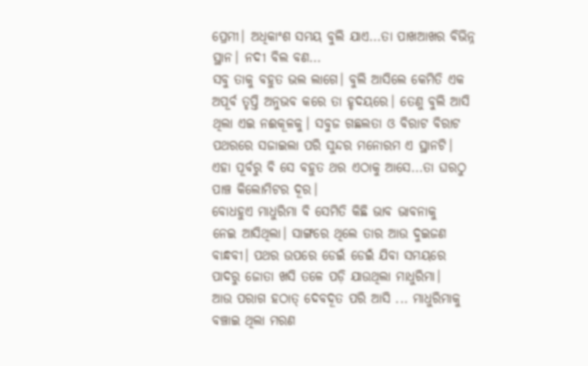ପ୍ରେମୀ। ଅଧିକାଂଶ ସମୟ ବୁଲି ଯାଏ...ତା ପାଖଆଖର ବିଭିନ୍ନ ସ୍ଥାନ। ନଦୀ ବିଲ ବଣ...
ସବୁ ତାକୁ ବହୁତ ଭଲ ଲାଗେ। ବୁଲି ଆସିଲେ କେମିତି ଏକ
ଅପୂର୍ବ ତୃପ୍ତି ଅନୁଭବ କରେ ତା ହୃଦୟରେ। ତେଣୁ ବୁଲି ଆସି
ଥିଲା ଏଇ ନଈକୂଳକୁ। ସବୁଜ ଗଛଲତା ଓ ବିରାଟ ବିରାଟ ପଥରରେ ସଜାଇଲା ପରି ସୁନ୍ଦର ମନୋରମ ଏ ସ୍ଥାନଟି।
ଏହା ପୂର୍ବରୁ ବି ସେ ବହୁତ ଥର ଏଠାକୁ ଆସେ...ତା ଘରଠୁ
ପାଞ୍ଚ କିଲୋମିଟର ଦୂର।
ବୋଧହୁଏ ମାଧୁରିମା ବି ସେମିତି କିଛି ଭାବ ଭାବନାକୁ
ନେଇ ଆସିଥିଲା। ସାଙ୍ଗରେ ଥିଲେ ତାର ଆଉ ଦୁଇଜଣ
ବାନ୍ଧବୀ। ପଥର ଉପରେ ଡେଇଁ ଡେଇଁ ଯିବା ସମୟରେ
ପାଦରୁ ଜୋତା ଖସି ତଳେ ପଡ଼ି ଯାଉଥିଲା ମାଧୁରିମା।
ଆଉ ପରାଗ ହଠାତ୍ ଦେବଦୂତ ପରି ଆସି ... ମାଧୁରିମାକୁ
ବଞ୍ଚାଇ ଥିଲା ମରଣ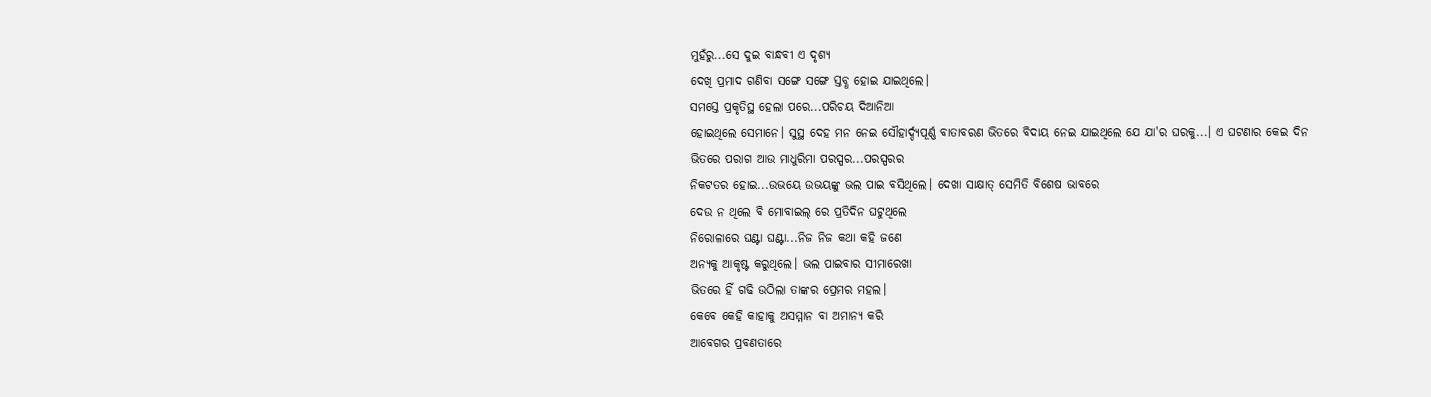ମୁହଁରୁ...ସେ ଦୁଇ ବାନ୍ଧବୀ ଏ ଦୃଶ୍ୟ
ଦେଖି ପ୍ରମାଦ ଗଣିବା ସଙ୍ଗେ ସଙ୍ଗେ ସ୍ତବ୍ଧ ହୋଇ ଯାଇଥିଲେ।
ସମସ୍ତେ ପ୍ରକୃତିସ୍ଥ ହେଲା ପରେ...ପରିଚୟ ଦିଆନିଆ
ହୋଇଥିଲେ ସେମାନେ। ସୁସ୍ଥ ଦେହ ମନ ନେଇ ସୌହାର୍ଦ୍ଦ୍ୟପୂର୍ଣ୍ଣ ବାତାବରଣ ଭିତରେ ବିଦାୟ ନେଇ ଯାଇଥିଲେ ଯେ ଯା'ର ଘରକୁ...। ଏ ଘଟଣାର କେଇ ଦିନ
ଭିତରେ ପରାଗ ଆଉ ମାଧୁରିମା ପରସ୍ପର...ପରସ୍ପରର
ନିକଟତର ହୋଇ...ଉଭୟେ ଉଭୟଙ୍କୁ ଭଲ ପାଇ ବସିଥିଲେ। ଦେଖା ସାକ୍ଷାତ୍ ସେମିତି ବିଶେଷ ଭାବରେ
ଦେଉ ନ ଥିଲେ ବି ମୋବାଇଲ୍ ରେ ପ୍ରତିଦିନ ଘଟୁଥିଲେ
ନିରୋଳାରେ ଘଣ୍ଟା ଘଣ୍ଟା...ନିଜ ନିଜ କଥା କହି ଜଣେ
ଅନ୍ୟକୁ ଆକୃଷ୍ଟ କରୁଥିଲେ। ଭଲ ପାଇବାର ସୀମାରେଖା
ଭିତରେ ହିଁ ଗଢି ଉଠିଲା ତାଙ୍କର ପ୍ରେମର ମହଲ।
କେବେ କେହି କାହାକୁ ଅସମ୍ମାନ ବା ଅମାନ୍ୟ କରି
ଆବେଗର ପ୍ରବଣତାରେ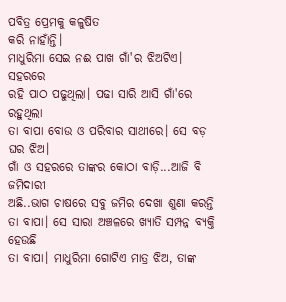ପବିତ୍ର ପ୍ରେମକୁ କଳୁଷିତ
କରି ନାହାଁନ୍ତି।
ମାଧୁରିମା ସେଇ ନଈ ପାଖ ଗାଁ'ର ଝିଅଟିଏ। ସହରରେ
ରହି ପାଠ ପଢୁଥିଲା। ପଢା ସାରି ଆସି ଗାଁ'ରେ ରହୁଥିଲା
ତା ବାପା ବୋଉ ଓ ପରିବାର ସାଥୀରେ। ସେ ବଡ଼ ଘର ଝିଅ।
ଗାଁ ଓ ସହରରେ ତାଙ୍କର କୋଠା ବାଡ଼ି...ଆଜି ବି ଜମିଦାରୀ
ଅଛି..ଭାଗ ଚାଷରେ ସବୁ ଜମିର ଦେଖା ଶୁଣା କରନ୍ତି ତା ବାପା। ସେ ସାରା ଅଞ୍ଚଳରେ ଖ୍ୟାତି ସମ୍ପନ୍ନ ବ୍ୟକ୍ତି ହେଉଛି
ତା ବାପା। ମାଧୁରିମା ଗୋଟିଏ ମାତ୍ର ଝିଅ, ତାଙ୍କ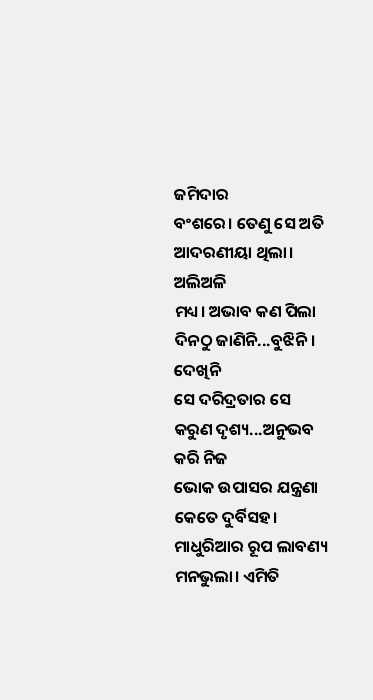ଜମିଦାର
ବଂଶରେ। ତେଣୁ ସେ ଅତି ଆଦରଣୀୟା ଥିଲା। ଅଲିଅଳି
ମଧ୍ୟ। ଅଭାବ କଣ ପିଲା ଦିନଠୁ ଜାଣିନି...ବୁଝିନି। ଦେଖିନି
ସେ ଦରିଦ୍ରତାର ସେ କରୁଣ ଦୃଶ୍ୟ...ଅନୁଭବ କରି ନିଜ
ଭୋକ ଉପାସର ଯନ୍ତ୍ରଣା କେତେ ଦୁର୍ବିସହ।
ମାଧୁରିଆର ରୂପ ଲାବଣ୍ୟ ମନଭୁଲା। ଏମିତି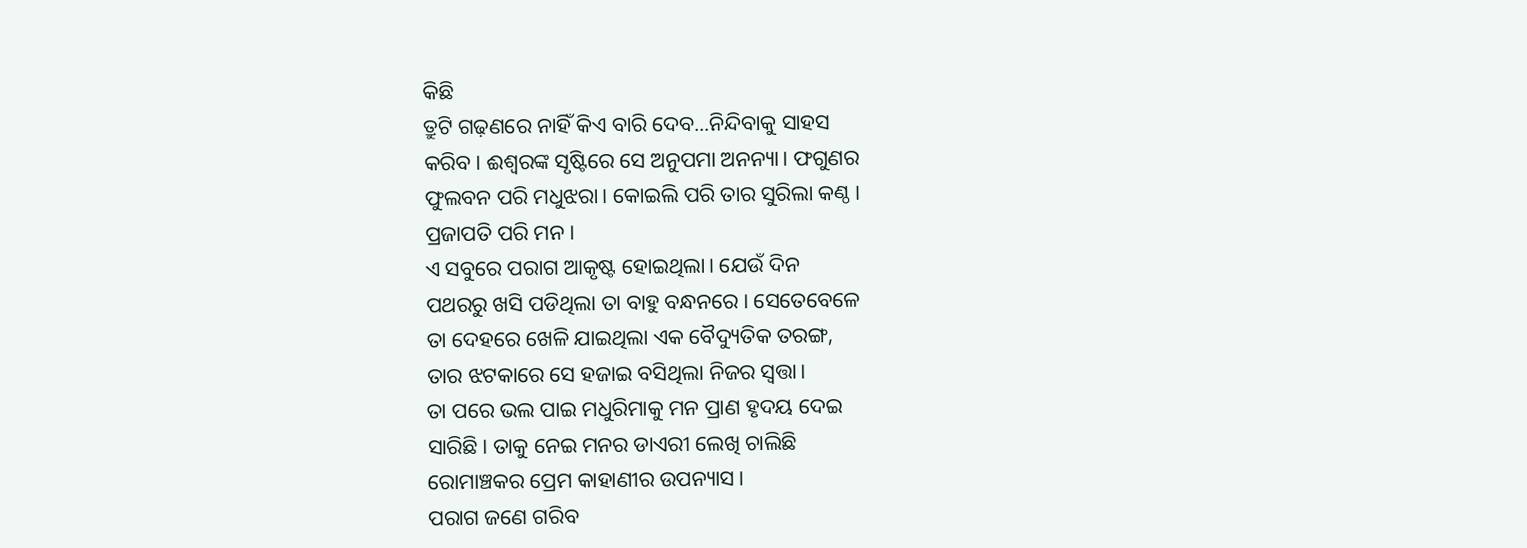କିଛି
ତ୍ରୁଟି ଗଢ଼ଣରେ ନାହିଁ କିଏ ବାରି ଦେବ...ନିନ୍ଦିବାକୁ ସାହସ
କରିବ। ଈଶ୍ବରଙ୍କ ସୃଷ୍ଟିରେ ସେ ଅନୁପମା ଅନନ୍ୟା। ଫଗୁଣର
ଫୁଲବନ ପରି ମଧୁଝରା। କୋଇଲି ପରି ତାର ସୁରିଲା କଣ୍ଠ।
ପ୍ରଜାପତି ପରି ମନ।
ଏ ସବୁରେ ପରାଗ ଆକୃଷ୍ଟ ହୋଇଥିଲା। ଯେଉଁ ଦିନ
ପଥରରୁ ଖସି ପଡିଥିଲା ତା ବାହୁ ବନ୍ଧନରେ। ସେତେବେଳେ
ତା ଦେହରେ ଖେଳି ଯାଇଥିଲା ଏକ ବୈଦ୍ୟୁତିକ ତରଙ୍ଗ,
ତାର ଝଟକାରେ ସେ ହଜାଇ ବସିଥିଲା ନିଜର ସ୍ଵତ୍ତା।
ତା ପରେ ଭଲ ପାଇ ମଧୁରିମାକୁ ମନ ପ୍ରାଣ ହୃଦୟ ଦେଇ
ସାରିଛି। ତାକୁ ନେଇ ମନର ଡାଏରୀ ଲେଖି ଚାଲିଛି
ରୋମାଞ୍ଚକର ପ୍ରେମ କାହାଣୀର ଉପନ୍ୟାସ।
ପରାଗ ଜଣେ ଗରିବ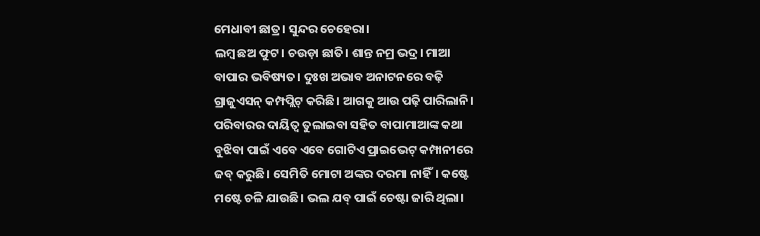ମେଧାବୀ ଛାତ୍ର। ସୁନ୍ଦର ଚେହେରା।
ଲମ୍ବ ଛଅ ଫୁଟ। ଚଉଡ଼ା ଛାତି। ଶାନ୍ତ ନମ୍ର ଭଦ୍ର। ମାଆ
ବାପାର ଭବିଷ୍ୟତ। ଦୁଃଖ ଅଭାବ ଅନାଟନରେ ବଢ଼ି
ଗ୍ରାଜୁଏସନ୍ କମ୍ପପ୍ଲିଟ୍ କରିଛି। ଆଗକୁ ଆଉ ପଢ଼ି ପାରିଲାନି।
ପରିବାରର ଦାୟିତ୍ବ ତୁଲାଇବା ସହିତ ବାପାମାଆଙ୍କ କଥା
ବୁଝିବା ପାଇଁ ଏବେ ଏବେ ଗୋଟିଏ ପ୍ରାଇଭେଟ୍ କମ୍ପାନୀରେ
ଜବ୍ କରୁଛି। ସେମିତି ମୋଟା ଅଙ୍କର ଦରମା ନାହିଁ। କଷ୍ଟେ
ମଷ୍ଟେ ଚଳି ଯାଉଛି। ଭଲ ଯବ୍ ପାଇଁ ଚେଷ୍ଟା ଜାରି ଥିଲା।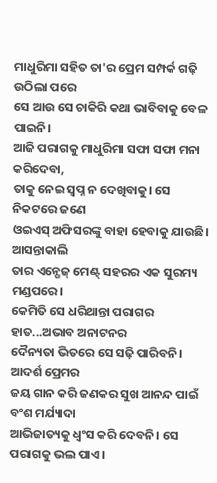ମାଧୁରିମା ସହିତ ତା'ର ପ୍ରେମ ସମ୍ପର୍କ ଗଢ଼ି ଉଠିଲା ପରେ
ସେ ଆଉ ସେ ଚାକିରି କଥା ଭାବିବାକୁ ବେଳ ପାଇନି।
ଆଜି ପରାଗକୁ ମାଧୁରିମା ସଫା ସଫା ମନା କରିଦେବା,
ତାକୁ ନେଇ ସ୍ବପ୍ନ ନ ଦେଖିବାକୁ। ସେ ନିକଟରେ ଜଣେ
ଓଇଏସ୍ ଅଫିସରଙ୍କୁ ବାହା ହେବାକୁ ଯାଉଛି। ଆସନ୍ତାକାଲି
ତାର ଏନ୍ଗେଜ୍ ମେଣ୍ଟ୍ ସହରର ଏକ ସୁରମ୍ୟ ମଣ୍ଡପରେ।
କେମିତି ସେ ଧରିଥାନ୍ତା ପରାଗର ହାତ...ଅଭାବ ଅନାଟନର
ଦୈନ୍ୟତା ଭିତରେ ସେ ସଢ଼ି ପାରିବନି। ଆଦର୍ଶ ପ୍ରେମର
ଜୟ ଗାନ କରି ଜଣକର ସୁଖ ଆନନ୍ଦ ପାଇଁ ବଂଶ ମର୍ଯ୍ୟାଦା
ଆଭିଜାତ୍ୟକୁ ଧ୍ଵଂସ କରି ଦେବନି। ସେ ପରାଗକୁ ଭଲ ପାଏ।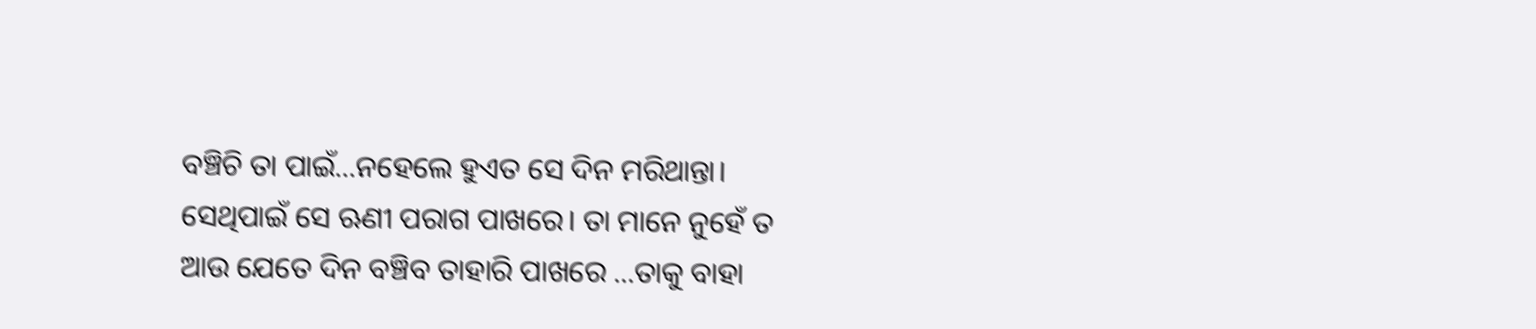ବଞ୍ଚିଚି ତା ପାଇଁ...ନହେଲେ ହୁଏତ ସେ ଦିନ ମରିଥାନ୍ତା।
ସେଥିପାଇଁ ସେ ଋଣୀ ପରାଗ ପାଖରେ। ତା ମାନେ ନୁହେଁ ତ
ଆଉ ଯେତେ ଦିନ ବଞ୍ଚିବ ତାହାରି ପାଖରେ ...ତାକୁ ବାହା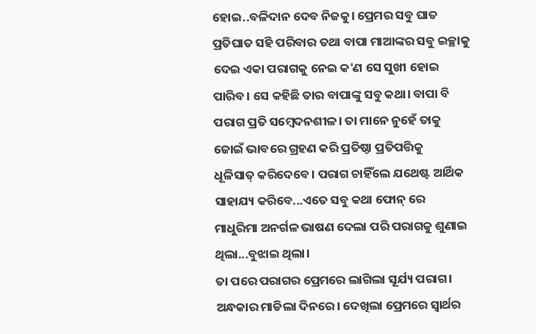ହୋଇ..ବଳିଦାନ ଦେବ ନିଜକୁ। ପ୍ରେମର ସବୁ ଘାତ
ପ୍ରତିଘାତ ସହି ପରିବାର ତଥା ବାପା ମାଆଙ୍କର ସବୁ ଇଚ୍ଛାକୁ
ଦେଇ ଏକା ପରାଗକୁ ନେଇ କ'ଣ ସେ ସୁଖୀ ହୋଇ
ପାରିବ। ସେ କହିଛି ତାର ବାପାଙ୍କୁ ସବୁ କଥା। ବାପା ବି
ପରାଗ ପ୍ରତି ସମ୍ବେଦନଶୀଳ। ତା ମାନେ ନୁହେଁ ତାକୁ
ଜୋଇଁ ଭାବରେ ଗ୍ରହଣ କରି ପ୍ରତିଷ୍ଠା ପ୍ରତିପତ୍ତିକୁ
ଧୂଳିସାତ୍ କରିଦେବେ। ପରାଗ ଚାହିଁଲେ ଯଥେଷ୍ଟ ଆର୍ଥିକ
ସାହାଯ୍ୟ କରିବେ...ଏତେ ସବୁ କଥା ଫୋନ୍ ରେ
ମାଧୁରିମା ଅନର୍ଗଳ ଭାଷଣ ଦେଲା ପରି ପରାଗକୁ ଶୁଣାଇ
ଥିଲା...ବୁଝାଇ ଥିଲା।
ତା ପରେ ପରାଗର ପ୍ରେମରେ ଲାଗିଲା ସୂର୍ଯ୍ୟ ପରାଗ।
ଅନ୍ଧକାର ମାଡିଲା ଦିନରେ। ଦେଖିଲା ପ୍ରେମରେ ସ୍ଵାର୍ଥର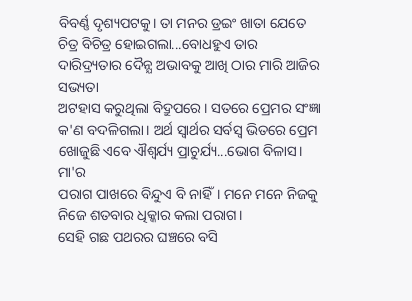ବିବର୍ଣ୍ଣ ଦୃଶ୍ୟପଟକୁ। ତା ମନର ଡ୍ରଇଂ ଖାତା ଯେତେ
ଚିତ୍ର ବିଚିତ୍ର ହୋଇଗଲା...ବୋଧହୁଏ ତାର ଦାରିଦ୍ର୍ୟତାର ଦୈନ୍ଯ ଅଭାବକୁ ଆଖି ଠାର ମାରି ଆଜିର ସଭ୍ୟତା
ଅଟହାସ କରୁଥିଲା ବିଦ୍ରୁପରେ। ସତରେ ପ୍ରେମର ସଂଜ୍ଞା
କ'ଣ ବଦଳିଗଲା। ଅର୍ଥ ସ୍ବାର୍ଥର ସର୍ବସ୍ବ ଭିତରେ ପ୍ରେମ
ଖୋଜୁଛି ଏବେ ଐଶ୍ୱର୍ଯ୍ୟ ପ୍ରାଚୁର୍ଯ୍ୟ...ଭୋଗ ବିଳାସ। ମା'ର
ପରାଗ ପାଖରେ ବିନ୍ଦୁଏ ବି ନାହିଁ। ମନେ ମନେ ନିଜକୁ
ନିଜେ ଶତବାର ଧିକ୍କାର କଲା ପରାଗ।
ସେହି ଗଛ ପଥରର ଘଞ୍ଚରେ ବସି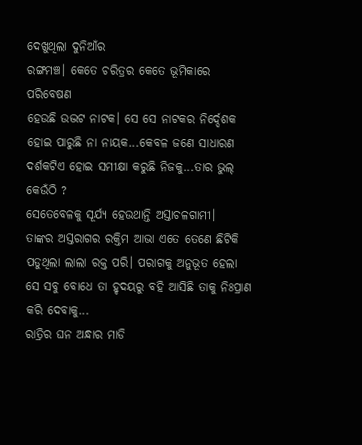ଦେଖୁଥିଲା ଦୁନିଆଁର
ରଙ୍ଗମଞ୍ଚ। କେତେ ଚରିତ୍ରର କେତେ ଭୂମିକାରେ ପରିବେଷଣ
ହେଉଛି ଉଦ୍ଭଟ ନାଟକ। ସେ ସେ ନାଟକର ନିର୍ଦ୍ଦେଶକ
ହୋଇ ପାରୁଛି ନା ନାୟକ...କେବଳ ଜଣେ ସାଧାରଣ
ଦର୍ଶକଟିଏ ହୋଇ ସମୀକ୍ଷା କରୁଛି ନିଜକୁ...ତାର ଭୁଲ୍
କେଉଁଠି ?
ସେତେବେଳକୁ ସୂର୍ଯ୍ୟ ହେଉଥାନ୍ତି ଅସ୍ତାଚଳଗାମୀ।
ତାଙ୍କର ଅସ୍ତରାଗର ରକ୍ତିମ ଆଭା ଏତେ ତେଣେ ଛିଟିକି
ପଡୁଥିଲା ଲାଲା ରକ୍ତ ପରି। ପରାଗକୁ ଅନୁଭୂତ ହେଲା
ସେ ସବୁ ବୋଧେ ତା ହୃଦୟରୁ ବହି ଆସିଛି ତାକୁ ନିଃପ୍ରାଣ
କରି ଦେବାକୁ...
ରାତ୍ରିର ଘନ ଅନ୍ଧାର ମାଡି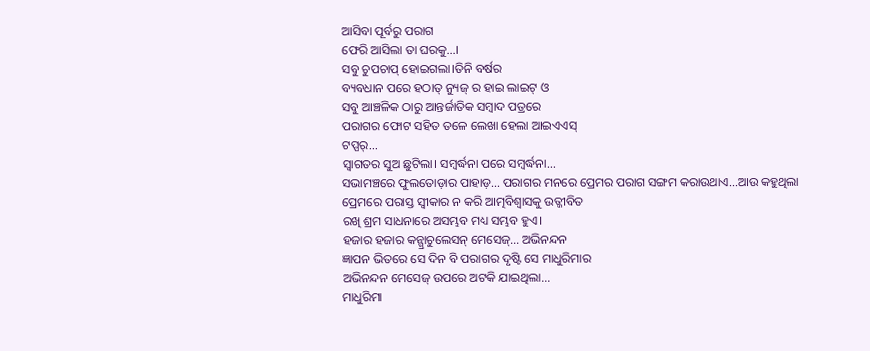ଆସିବା ପୂର୍ବରୁ ପରାଗ
ଫେରି ଆସିଲା ତା ଘରକୁ...।
ସବୁ ଚୁପଚାପ୍ ହୋଇଗଲା।ତିନି ବର୍ଷର
ବ୍ୟବଧାନ ପରେ ହଠାତ୍ ନ୍ୟୁଜ୍ ର ହାଇ ଲାଇଟ୍ ଓ
ସବୁ ଆଞ୍ଚଳିକ ଠାରୁ ଆନ୍ତର୍ଜାତିକ ସମ୍ବାଦ ପତ୍ରରେ
ପରାଗର ଫୋଟ ସହିତ ତଳେ ଲେଖା ହେଲା ଆଇଏଏସ୍
ଟପ୍ପର୍...
ସ୍ଵାଗତର ସୁଅ ଛୁଟିଲା। ସମ୍ବର୍ଦ୍ଧନା ପରେ ସମ୍ବର୍ଦ୍ଧନା...
ସଭାମଞ୍ଚରେ ଫୁଲତୋଡ଼ାର ପାହାଡ଼... ପରାଗର ମନରେ ପ୍ରେମର ପରାଗ ସଙ୍ଗମ କରାଉଥାଏ...ଆଉ କହୁଥିଲା
ପ୍ରେମରେ ପରାସ୍ତ ସ୍ଵୀକାର ନ କରି ଆତ୍ମବିଶ୍ଵାସକୁ ଉତ୍ଜୀବିତ
ରଖି ଶ୍ରମ ସାଧନାରେ ଅସମ୍ଭବ ମଧ୍ୟ ସମ୍ଭବ ହୁଏ।
ହଜାର ହଜାର କନ୍ଗ୍ରାଚୁଲେସନ୍ ମେସେଜ୍... ଅଭିନନ୍ଦନ
ଜ୍ଞାପନ ଭିତରେ ସେ ଦିନ ବି ପରାଗର ଦୃଷ୍ଟି ସେ ମାଧୁରିମାର
ଅଭିନନ୍ଦନ ମେସେଜ୍ ଉପରେ ଅଟକି ଯାଇଥିଲା...
ମାଧୁରିମା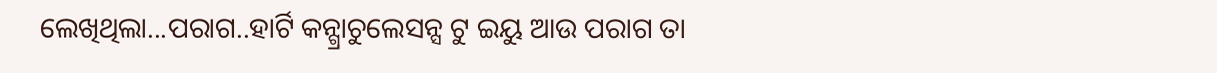ଲେଖିଥିଲା...ପରାଗ..ହାର୍ଟି କନ୍ଗ୍ରାଚୁଲେସନ୍ସ ଟୁ ଇୟୁ ଆଉ ପରାଗ ତା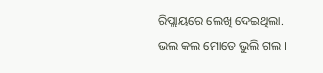ରିପ୍ଲାୟରେ ଲେଖି ଦେଇଥିଲା.
ଭଲ କଲ ମୋତେ ଭୁଲି ଗଲ ।